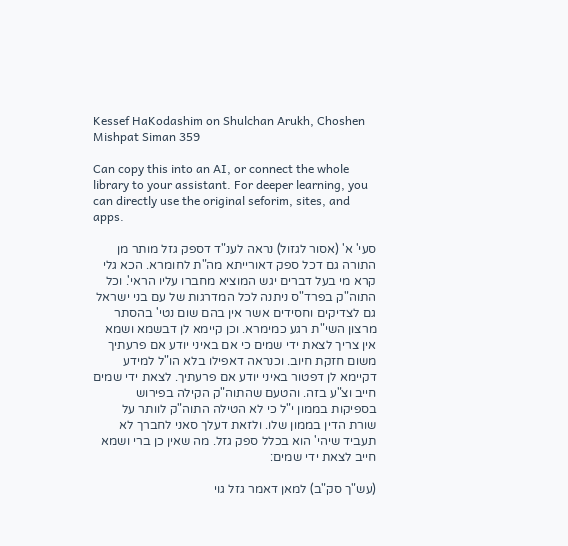Kessef HaKodashim on Shulchan Arukh, Choshen Mishpat Siman 359

Can copy this into an AI, or connect the whole library to your assistant. For deeper learning, you can directly use the original seforim, sites, and apps.

סעי' א' (אסור לגזול) נראה לענ"ד דספק גזל מותר מן התורה גם דכל ספק דאורייתא מה"ת לחומרא. הכא גלי קרא מי בעל דברים יגש המוציא מחברו עליו הראי'. וכל התוה"ק בפרד"ס ניתנה לכל המדרגות של עם בני ישראל גם לצדיקים וחסידים אשר אין בהם שום נטי' בהסתר מרצון השי"ת רגע כמימרא. וכן קיימא לן דבשמא ושמא אין צריך לצאת ידי שמים כי אם באיני יודע אם פרעתיך משום חזקת חיוב. וכנראה דאפילו בלא הו"ל למידע דקיימא לן דפטור באיני יודע אם פרעתיך. לצאת ידי שמים חייב וצ"ע בזה. והטעם שהתוה"ק הקילה בפירוש בספיקות בממון י"ל כי לא הטילה התוה"ק לוותר על שורת הדין בממון שלו. ולזאת דעלך סאני לחברך לא תעביד שיהי' הוא בכלל ספק גזל. מה שאין כן ברי ושמא חייב לצאת ידי שמים:

(עש"ך סק"ב) למאן דאמר גזל גוי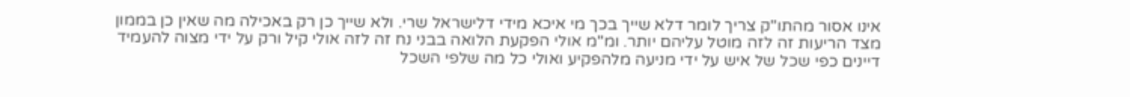אינו אסור מהתו"ק צריך לומר דלא שייך בכך מי איכא מידי דלישראל שרי. ולא שייך כן רק באכילה מה שאין כן בממון מצד הריעות זה לזה מוטל עליהם יותר. ומ"מ אולי הפקעת הלואה בבני נח זה לזה אולי קיל ורק על ידי מצוה להעמיד דיינים כפי שכל של איש על ידי מניעה מלהפקיע ואולי כל מה שלפי השכל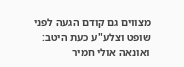מצווים גם קודם הגעה לפני שופט וצלע"ע כעת היטב: ואונאה אולי חמיר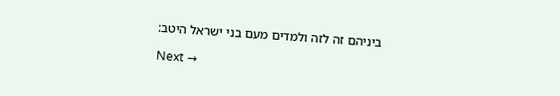ביניהם זה לזה ולמדים מעם בני ישראל היטב:

Next →